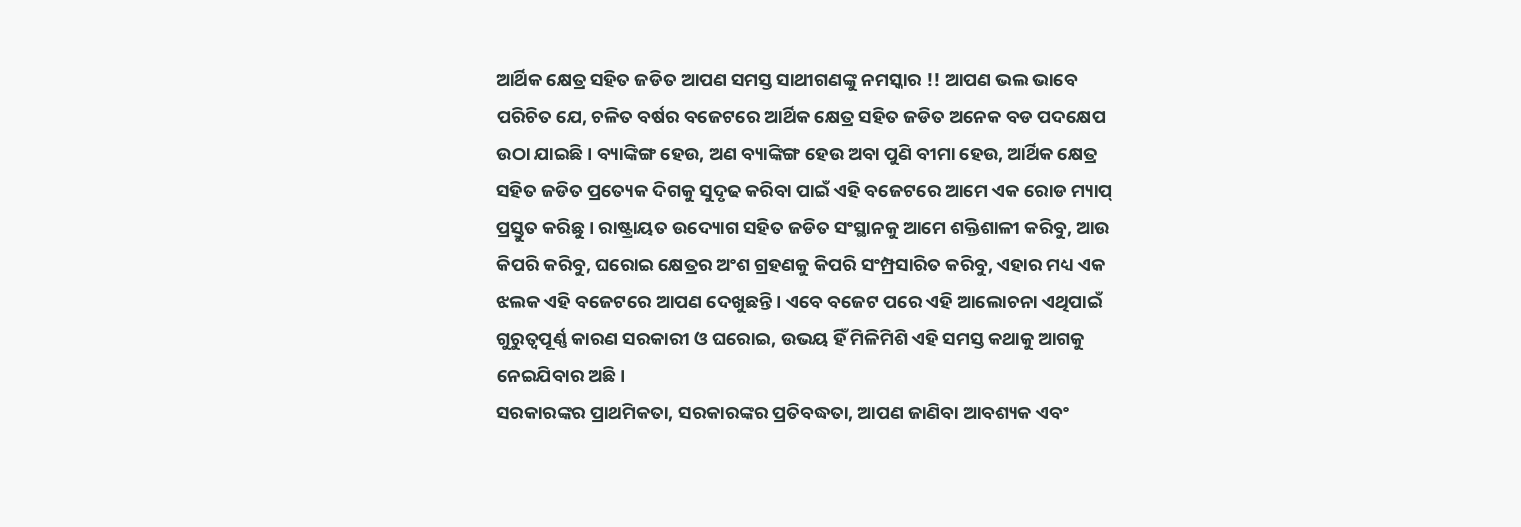ଆର୍ଥିକ କ୍ଷେତ୍ର ସହିତ ଜଡିତ ଆପଣ ସମସ୍ତ ସାଥୀଗଣଙ୍କୁ ନମସ୍କାର !! ଆପଣ ଭଲ ଭାବେ ପରିଚିତ ଯେ, ଚଳିତ ବର୍ଷର ବଜେଟରେ ଆର୍ଥିକ କ୍ଷେତ୍ର ସହିତ ଜଡିତ ଅନେକ ବଡ ପଦକ୍ଷେପ ଉଠା ଯାଇଛି। ବ୍ୟାଙ୍କିଙ୍ଗ ହେଉ, ଅଣ ବ୍ୟାଙ୍କିଙ୍ଗ ହେଉ ଅବା ପୁଣି ବୀମା ହେଉ, ଆର୍ଥିକ କ୍ଷେତ୍ର ସହିତ ଜଡିତ ପ୍ରତ୍ୟେକ ଦିଗକୁ ସୁଦୃଢ କରିବା ପାଇଁ ଏହି ବଜେଟରେ ଆମେ ଏକ ରୋଡ ମ୍ୟାପ୍ ପ୍ରସ୍ତୁତ କରିଛୁ । ରାଷ୍ଟ୍ରାୟତ ଉଦ୍ୟୋଗ ସହିତ ଜଡିତ ସଂସ୍ଥାନକୁ ଆମେ ଶକ୍ତିଶାଳୀ କରିବୁ, ଆଉ କିପରି କରିବୁ, ଘରୋଇ କ୍ଷେତ୍ରର ଅଂଶ ଗ୍ରହଣକୁ କିପରି ସଂମ୍ପ୍ରସାରିତ କରିବୁ, ଏହାର ମଧ୍ୟ ଏକ ଝଲକ ଏହି ବଜେଟରେ ଆପଣ ଦେଖୁଛନ୍ତି । ଏବେ ବଜେଟ ପରେ ଏହି ଆଲୋଚନା ଏଥିପାଇଁ ଗୁରୁତ୍ୱପୂର୍ଣ୍ଣ କାରଣ ସରକାରୀ ଓ ଘରୋଇ, ଉଭୟ ହିଁ ମିଳିମିଶି ଏହି ସମସ୍ତ କଥାକୁ ଆଗକୁ ନେଇଯିବାର ଅଛି।
ସରକାରଙ୍କର ପ୍ରାଥମିକତା, ସରକାରଙ୍କର ପ୍ରତିବଦ୍ଧତା, ଆପଣ ଜାଣିବା ଆବଶ୍ୟକ ଏବଂ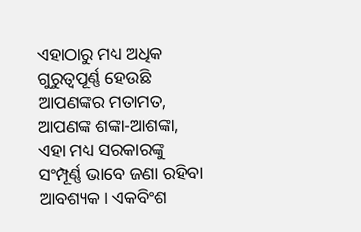ଏହାଠାରୁ ମଧ୍ୟ ଅଧିକ ଗୁରୁତ୍ୱପୂର୍ଣ୍ଣ ହେଉଛି ଆପଣଙ୍କର ମତାମତ, ଆପଣଙ୍କ ଶଙ୍କା-ଆଶଙ୍କା, ଏହା ମଧ୍ୟ ସରକାରଙ୍କୁ ସଂମ୍ପୂର୍ଣ୍ଣ ଭାବେ ଜଣା ରହିବା ଆବଶ୍ୟକ। ଏକବିଂଶ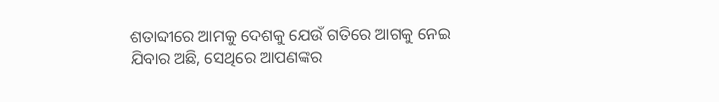ଶତାବ୍ଦୀରେ ଆମକୁ ଦେଶକୁ ଯେଉଁ ଗତିରେ ଆଗକୁ ନେଇ ଯିବାର ଅଛି, ସେଥିରେ ଆପଣଙ୍କର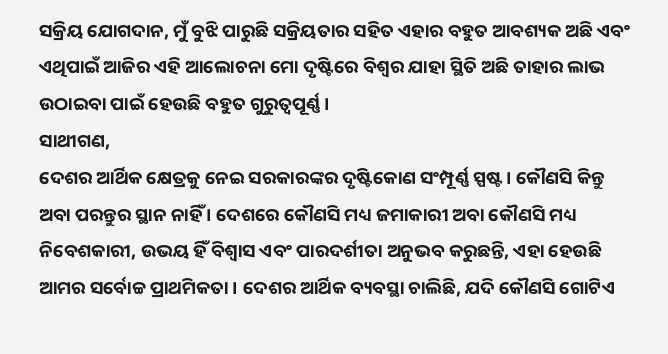ସକ୍ରିୟ ଯୋଗଦାନ, ମୁଁ ବୁଝି ପାରୁଛି ସକ୍ରିୟତାର ସହିତ ଏହାର ବହୁତ ଆବଶ୍ୟକ ଅଛି ଏବଂ ଏଥିପାଇଁ ଆଜିର ଏହି ଆଲୋଚନା ମୋ ଦୃଷ୍ଟିରେ ବିଶ୍ୱର ଯାହା ସ୍ଥିତି ଅଛି ତାହାର ଲାଭ ଉଠାଇବା ପାଇଁ ହେଉଛି ବହୁତ ଗୁରୁତ୍ୱପୂର୍ଣ୍ଣ।
ସାଥୀଗଣ,
ଦେଶର ଆର୍ଥିକ କ୍ଷେତ୍ରକୁ ନେଇ ସରକାରଙ୍କର ଦୃଷ୍ଟିକୋଣ ସଂମ୍ପୂର୍ଣ୍ଣ ସ୍ପଷ୍ଟ । କୌଣସି କିନ୍ତୁ ଅବା ପରନ୍ତୁର ସ୍ଥାନ ନାହିଁ । ଦେଶରେ କୌଣସି ମଧ୍ୟ ଜମାକାରୀ ଅବା କୌଣସି ମଧ୍ୟ ନିବେଶକାରୀ, ଉଭୟ ହିଁ ବିଶ୍ୱାସ ଏବଂ ପାରଦର୍ଶୀତା ଅନୁଭବ କରୁଛନ୍ତି, ଏହା ହେଉଛି ଆମର ସର୍ବୋଚ୍ଚ ପ୍ରାଥମିକତା । ଦେଶର ଆର୍ଥିକ ବ୍ୟବସ୍ଥା ଚାଲିଛି, ଯଦି କୌଣସି ଗୋଟିଏ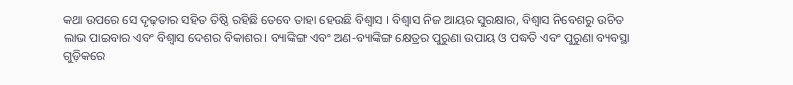କଥା ଉପରେ ସେ ଦୃଢ଼ତାର ସହିତ ତିଷ୍ଠି ରହିଛି ତେବେ ତାହା ହେଉଛି ବିଶ୍ୱାସ । ବିଶ୍ୱାସ ନିଜ ଆୟର ସୁରକ୍ଷାର, ବିଶ୍ୱାସ ନିବେଶରୁ ଉଚିତ ଲାଭ ପାଇବାର ଏବଂ ବିଶ୍ୱାସ ଦେଶର ବିକାଶର। ବ୍ୟାଙ୍କିଙ୍ଗ ଏବଂ ଅଣ-ବ୍ୟାଙ୍କିଙ୍ଗ କ୍ଷେତ୍ରର ପୁରୁଣା ଉପାୟ ଓ ପଦ୍ଧତି ଏବଂ ପୁରୁଣା ବ୍ୟବସ୍ଥା ଗୁଡ଼ିକରେ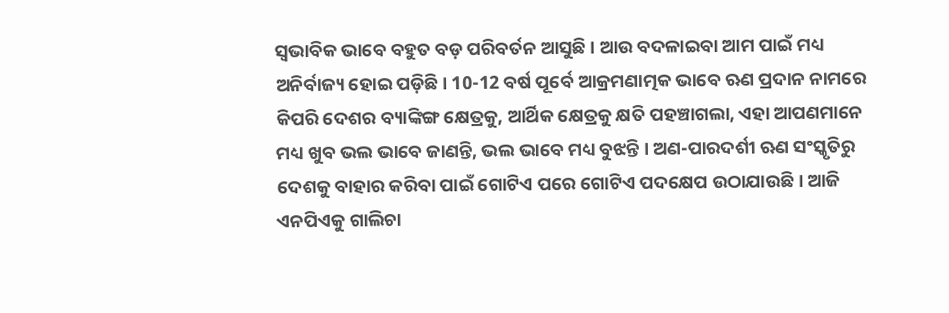ସ୍ୱଭାବିକ ଭାବେ ବହୁତ ବଡ଼ ପରିବର୍ତନ ଆସୁଛି । ଆଉ ବଦଳାଇବା ଆମ ପାଇଁ ମଧ୍ୟ ଅନିର୍ବାଜ୍ୟ ହୋଇ ପଡ଼ିଛି। 10-12 ବର୍ଷ ପୂର୍ବେ ଆକ୍ରମଣାତ୍ମକ ଭାବେ ଋଣ ପ୍ରଦାନ ନାମରେ କିପରି ଦେଶର ବ୍ୟାଙ୍କିଙ୍ଗ କ୍ଷେତ୍ରକୁ, ଆର୍ଥିକ କ୍ଷେତ୍ରକୁ କ୍ଷତି ପହଞ୍ଚାଗଲା, ଏହା ଆପଣମାନେ ମଧ୍ୟ ଖୁବ ଭଲ ଭାବେ ଜାଣନ୍ତି, ଭଲ ଭାବେ ମଧ୍ୟ ବୁଝନ୍ତି । ଅଣ-ପାରଦର୍ଶୀ ଋଣ ସଂସ୍କୃତିରୁ ଦେଶକୁ ବାହାର କରିବା ପାଇଁ ଗୋଟିଏ ପରେ ଗୋଟିଏ ପଦକ୍ଷେପ ଉଠାଯାଉଛି। ଆଜି ଏନପିଏକୁ ଗାଲିଚା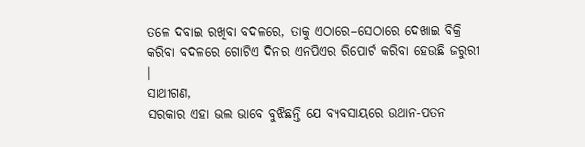ତଳେ ଦବାଇ ରଖିବା ବଦଳରେ, ତାକୁ ଏଠାରେ–ସେଠାରେ ଦେଖାଇ ବିକ୍ରି କରିବା ବଦଳରେ ଗୋଟିଏ ଦିନର ଏନପିଏର ରିପୋର୍ଟ କରିବା ହେଉଛି ଜରୁରୀ ।
ସାଥୀଗଣ,
ସରକାର ଏହା ଭଲ ଭାବେ ବୁଝିଛନ୍ତି ଯେ ବ୍ୟବସାୟରେ ଉଥାନ-ପତନ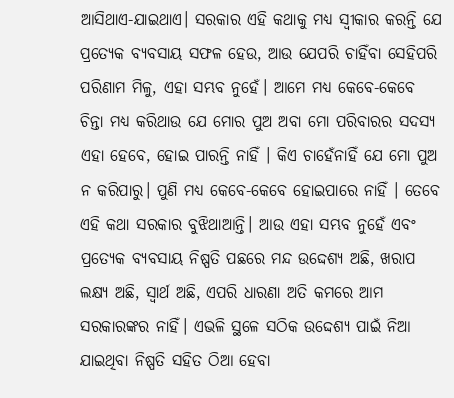ଆସିଥାଏ-ଯାଇଥାଏ। ସରକାର ଏହି କଥାକୁ ମଧ୍ୟ ସ୍ୱୀକାର କରନ୍ତି ଯେ ପ୍ରତ୍ୟେକ ବ୍ୟବସାୟ ସଫଳ ହେଉ, ଆଉ ଯେପରି ଚାହିଁବା ସେହିପରି ପରିଣାମ ମିଳୁ, ଏହା ସମ୍ଭବ ନୁହେଁ। ଆମେ ମଧ୍ୟ କେବେ-କେବେ ଚିନ୍ତା ମଧ୍ୟ କରିଥାଉ ଯେ ମୋର ପୁଅ ଅବା ମୋ ପରିବାରର ସଦସ୍ୟ ଏହା ହେବେ, ହୋଇ ପାରନ୍ତି ନାହିଁ । କିଏ ଚାହେଁନାହିଁ ଯେ ମୋ ପୁଅ ନ କରିପାରୁ। ପୁଣି ମଧ୍ୟ କେବେ-କେବେ ହୋଇପାରେ ନାହିଁ । ତେବେ ଏହି କଥା ସରକାର ବୁଝିଥାଆନ୍ତି। ଆଉ ଏହା ସମ୍ଭବ ନୁହେଁ ଏବଂ ପ୍ରତ୍ୟେକ ବ୍ୟବସାୟ ନିଷ୍ପତି ପଛରେ ମନ୍ଦ ଉଦ୍ଦେଶ୍ୟ ଅଛି, ଖରାପ ଲକ୍ଷ୍ୟ ଅଛି, ସ୍ୱାର୍ଥ ଅଛି, ଏପରି ଧାରଣା ଅତି କମରେ ଆମ ସରକାରଙ୍କର ନାହିଁ। ଏଭଳି ସ୍ଥଳେ ସଠିକ ଉଦ୍ଦେଶ୍ୟ ପାଇଁ ନିଆ ଯାଇଥିବା ନିଷ୍ପତି ସହିତ ଠିଆ ହେବା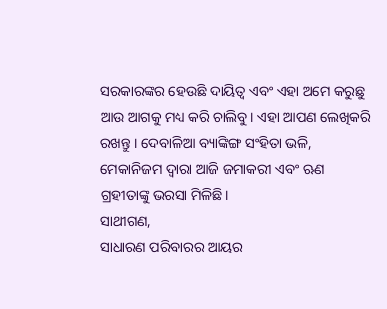ସରକାରଙ୍କର ହେଉଛି ଦାୟିତ୍ୱ ଏବଂ ଏହା ଅମେ କରୁଛୁ ଆଉ ଆଗକୁ ମଧ୍ୟ କରି ଚାଲିବୁ। ଏହା ଆପଣ ଲେଖିକରି ରଖନ୍ତୁ । ଦେବାଳିଆ ବ୍ୟାଙ୍କିଙ୍ଗ ସଂହିତା ଭଳି, ମେକାନିଜମ ଦ୍ୱାରା ଆଜି ଜମାକରୀ ଏବଂ ଋଣ ଗ୍ରହୀତାଙ୍କୁ ଭରସା ମିଳିଛି।
ସାଥୀଗଣ,
ସାଧାରଣ ପରିବାରର ଆୟର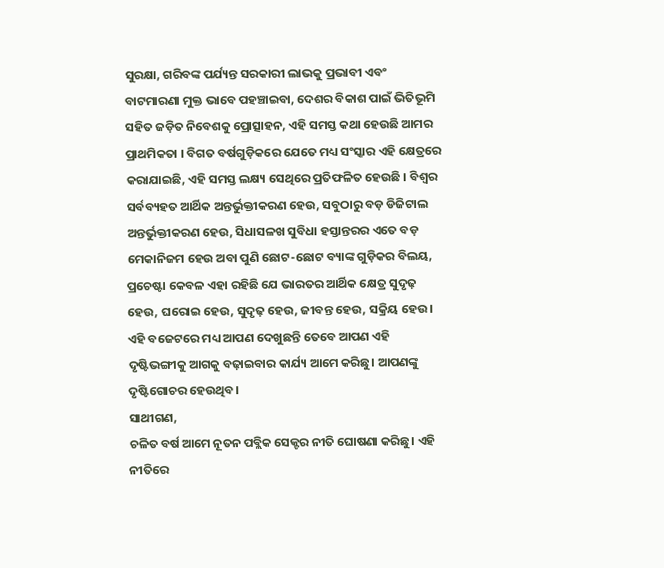ସୁରକ୍ଷା, ଗରିବଙ୍କ ପର୍ଯ୍ୟନ୍ତ ସରକାରୀ ଲାଭକୁ ପ୍ରଭାବୀ ଏବଂ ବାଟମାରଣା ମୁକ୍ତ ଭାବେ ପହଞ୍ଚାଇବା, ଦେଶର ବିକାଶ ପାଇଁ ଭିତିଭୂମି ସହିତ ଜଡ଼ିତ ନିବେଶକୁ ପ୍ରୋତ୍ସାହନ, ଏହି ସମସ୍ତ କଥା ହେଉଛି ଆମର ପ୍ରାଥମିକତା । ବିଗତ ବର୍ଷଗୁଡ଼ିକରେ ଯେତେ ମଧ୍ୟ ସଂସ୍କାର ଏହି କ୍ଷେତ୍ରରେ କରାଯାଇଛି, ଏହି ସମସ୍ତ ଲକ୍ଷ୍ୟ ସେଥିରେ ପ୍ରତିଫଳିତ ହେଉଛି । ବିଶ୍ୱର ସର୍ବବ୍ୟହତ ଆର୍ଥିକ ଅନ୍ତର୍ଭୁକ୍ତୀକରଣ ହେଉ, ସବୁଠାରୁ ବଡ଼ ଡିଜିଟାଲ ଅନ୍ତର୍ଭୁକ୍ତୀକରଣ ହେଉ, ସିଧାସଳଖ ସୁବିଧା ହସ୍ତାନ୍ତରର ଏତେ ବଡ଼ ମେକାନିଜମ ହେଉ ଅବା ପୁଣି ଛୋଟ-ଛୋଟ ବ୍ୟାଙ୍କ ଗୁଡ଼ିକର ବିଲୟ, ପ୍ରଚେଷ୍ଟା କେବଳ ଏହା ରହିଛି ଯେ ଭାରତର ଆର୍ଥିକ କ୍ଷେତ୍ର ସୁଦୃଢ଼ ହେଉ, ଘରୋଇ ହେଉ, ସୁଦୃଢ଼ ହେଉ, ଜୀବନ୍ତ ହେଉ, ସକ୍ରିୟ ହେଉ। ଏହି ବଜେଟରେ ମଧ୍ୟ ଆପଣ ଦେଖୁଛନ୍ତି ତେବେ ଆପଣ ଏହି ଦୃଷ୍ଟିଭଙ୍ଗୀକୁ ଆଗକୁ ବଢ଼ାଇବାର କାର୍ଯ୍ୟ ଆମେ କରିଛୁ। ଆପଣଙ୍କୁ ଦୃଷ୍ଟିଗୋଚର ହେଉଥିବ।
ସାଥୀଗଣ,
ଚଳିତ ବର୍ଷ ଆମେ ନୂତନ ପବ୍ଲିକ ସେକ୍ଟର ନୀତି ଘୋଷଣା କରିଛୁ। ଏହି ନୀତିରେ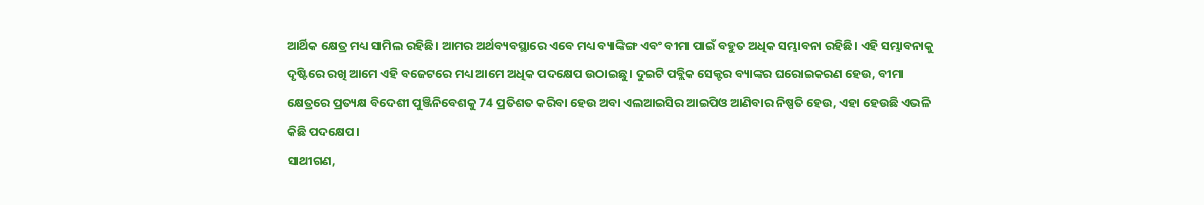ଆର୍ଥିକ କ୍ଷେତ୍ର ମଧ୍ୟ ସାମିଲ ରହିଛି। ଆମର ଅର୍ଥବ୍ୟବସ୍ଥାରେ ଏବେ ମଧ୍ୟ ବ୍ୟାଙ୍କିଙ୍ଗ ଏବଂ ବୀମା ପାଇଁ ବହୁତ ଅଧିକ ସମ୍ଭାବନା ରହିଛି। ଏହି ସମ୍ଭାବନାକୁ ଦୃଷ୍ଟିରେ ରଖି ଆମେ ଏହି ବଜେଟରେ ମଧ୍ୟ ଆମେ ଅଧିକ ପଦକ୍ଷେପ ଉଠାଇଛୁ। ଦୁଇଟି ପବ୍ଲିକ ସେକ୍ଟର ବ୍ୟାଙ୍କର ଘରୋଇକରଣ ହେଉ, ବୀମା କ୍ଷେତ୍ରରେ ପ୍ରତ୍ୟକ୍ଷ ବିଦେଶୀ ପୁଞ୍ଜିନିବେଶକୁ 74 ପ୍ରତିଶତ କରିବା ହେଉ ଅବା ଏଲଆଇସିର ଆଇପିଓ ଆଣିବାର ନିଷ୍ପତି ହେଉ, ଏହା ହେଉଛି ଏଭଳି କିଛି ପଦକ୍ଷେପ।
ସାଥୀଗଣ,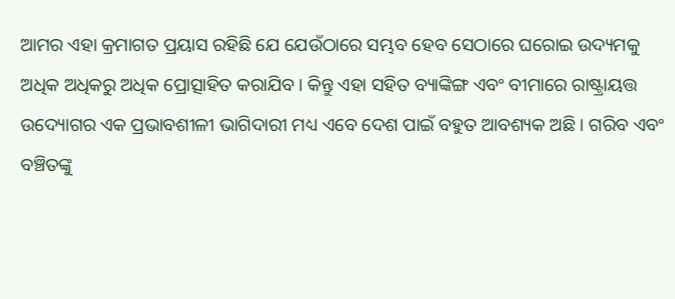ଆମର ଏହା କ୍ରମାଗତ ପ୍ରୟାସ ରହିଛି ଯେ ଯେଉଁଠାରେ ସମ୍ଭବ ହେବ ସେଠାରେ ଘରୋଇ ଉଦ୍ୟମକୁ ଅଧିକ ଅଧିକରୁ ଅଧିକ ପ୍ରୋତ୍ସାହିତ କରାଯିବ। କିନ୍ତୁ ଏହା ସହିତ ବ୍ୟାଙ୍କିଙ୍ଗ ଏବଂ ବୀମାରେ ରାଷ୍ଟ୍ରାୟତ୍ତ ଉଦ୍ୟୋଗର ଏକ ପ୍ରଭାବଶୀଳୀ ଭାଗିଦାରୀ ମଧ୍ୟ ଏବେ ଦେଶ ପାଇଁ ବହୁତ ଆବଶ୍ୟକ ଅଛି । ଗରିବ ଏବଂ ବଞ୍ଚିତଙ୍କୁ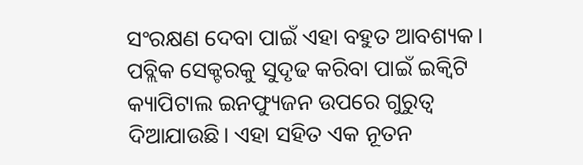ସଂରକ୍ଷଣ ଦେବା ପାଇଁ ଏହା ବହୁତ ଆବଶ୍ୟକ। ପବ୍ଲିକ ସେକ୍ଟରକୁ ସୁଦୃଢ କରିବା ପାଇଁ ଇକ୍ୱିଟି କ୍ୟାପିଟାଲ ଇନଫ୍ୟୁଜନ ଉପରେ ଗୁରୁତ୍ୱ ଦିଆଯାଉଛି। ଏହା ସହିତ ଏକ ନୂତନ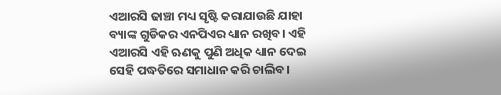ଏଆରସି ଢାଞ୍ଚା ମଧ୍ୟ ସୃଷ୍ଟି କରାଯାଉଛି ଯାହା ବ୍ୟାଙ୍କ ଗୁଡିକର ଏନପିଏର ଧ୍ୟାନ ରଖିବ। ଏହି ଏଆରସି ଏହି ଋଣକୁ ପୁଣି ଅଧିକ ଧ୍ୟାନ ଦେଇ ସେହି ପଦ୍ଧତିରେ ସମାଧାନ କରି ଚାଲିବ।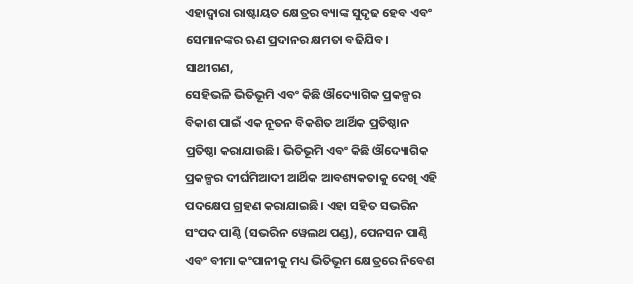ଏହାଦ୍ୱାରା ରାଷ୍ଟାୟତ କ୍ଷେତ୍ରର ବ୍ୟାଙ୍କ ସୁଦୃଢ ହେବ ଏବଂ ସେମାନଙ୍କର ଋଣ ପ୍ରଦାନର କ୍ଷମତା ବଢିଯିବ।
ସାଥୀଗଣ,
ସେହିଭଳି ଭିତିଭୂମି ଏବଂ କିଛି ଔଦ୍ୟୋଗିକ ପ୍ରକଳ୍ପର ବିକାଶ ପାଇଁ ଏକ ନୂତନ ବିକଶିତ ଆର୍ଥିକ ପ୍ରତିଷ୍ଠାନ ପ୍ରତିଷ୍ଠା କରାଯାଉଛି। ଭିତିଭୂମି ଏବଂ କିଛି ଔଦ୍ୟୋଗିକ ପ୍ରକଳ୍ପର ଦୀର୍ଘମିଆଦୀ ଆର୍ଥିକ ଆବଶ୍ୟକତାକୁ ଦେଖି ଏହି ପଦକ୍ଷେପ ଗ୍ରହଣ କରାଯାଇଛି। ଏହା ସହିତ ସଭରିନ ସଂପଦ ପାଣ୍ଠି (ସଭରିନ ୱେଲଥ ପଣ୍ଡ), ପେନସନ ପାଣ୍ଠି ଏବଂ ବୀମା କଂପାନୀକୁ ମଧ୍ୟ ଭିତିଭୂମ କ୍ଷେତ୍ରରେ ନିବେଶ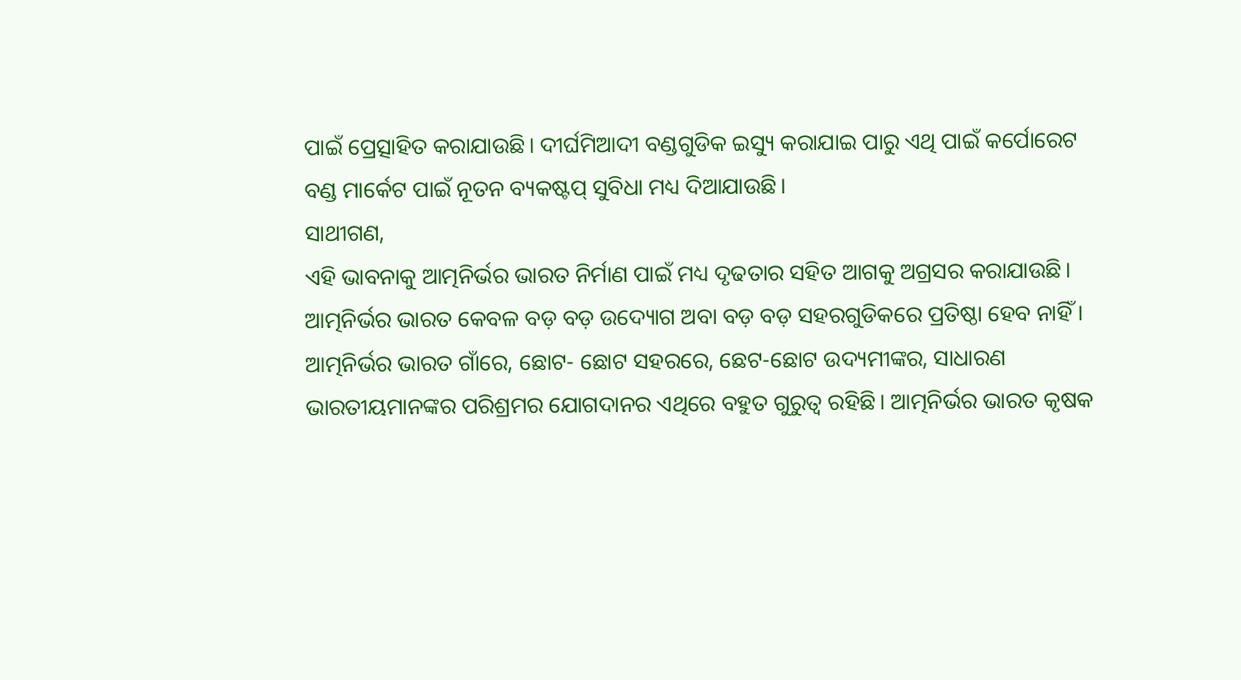ପାଇଁ ପ୍ରେତ୍ସାହିତ କରାଯାଉଛି। ଦୀର୍ଘମିଆଦୀ ବଣ୍ଡଗୁଡିକ ଇସ୍ୟୁ କରାଯାଇ ପାରୁ ଏଥି ପାଇଁ କର୍ପୋରେଟ ବଣ୍ଡ ମାର୍କେଟ ପାଇଁ ନୂତନ ବ୍ୟକଷ୍ଟପ୍ ସୁବିଧା ମଧ୍ୟ ଦିଆଯାଉଛି।
ସାଥୀଗଣ,
ଏହି ଭାବନାକୁ ଆତ୍ମନିର୍ଭର ଭାରତ ନିର୍ମାଣ ପାଇଁ ମଧ୍ୟ ଦୃଢତାର ସହିତ ଆଗକୁ ଅଗ୍ରସର କରାଯାଉଛି। ଆତ୍ମନିର୍ଭର ଭାରତ କେବଳ ବଡ଼ ବଡ଼ ଉଦ୍ୟୋଗ ଅବା ବଡ଼ ବଡ଼ ସହରଗୁଡିକରେ ପ୍ରତିଷ୍ଠା ହେବ ନାହିଁ । ଆତ୍ମନିର୍ଭର ଭାରତ ଗାଁରେ, ଛୋଟ- ଛୋଟ ସହରରେ, ଛେଟ-ଛୋଟ ଉଦ୍ୟମୀଙ୍କର, ସାଧାରଣ ଭାରତୀୟମାନଙ୍କର ପରିଶ୍ରମର ଯୋଗଦାନର ଏଥିରେ ବହୁତ ଗୁରୁତ୍ୱ ରହିଛି। ଆତ୍ମନିର୍ଭର ଭାରତ କୃଷକ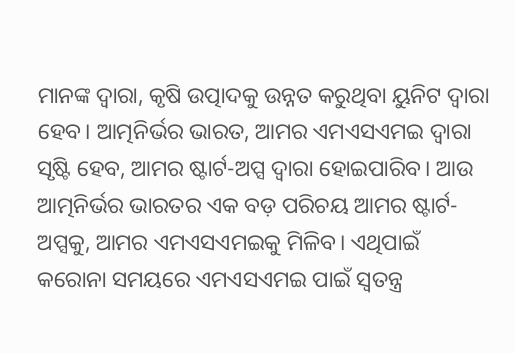ମାନଙ୍କ ଦ୍ୱାରା, କୃଷି ଉତ୍ପାଦକୁ ଉନ୍ନତ କରୁଥିବା ୟୁନିଟ ଦ୍ୱାରା ହେବ। ଆତ୍ମନିର୍ଭର ଭାରତ, ଆମର ଏମଏସଏମଇ ଦ୍ୱାରା ସୃଷ୍ଟି ହେବ, ଆମର ଷ୍ଟାର୍ଟ-ଅପ୍ସ ଦ୍ୱାରା ହୋଇପାରିବ। ଆଉ ଆତ୍ମନିର୍ଭର ଭାରତର ଏକ ବଡ଼ ପରିଚୟ ଆମର ଷ୍ଟାର୍ଟ-ଅପ୍ସକୁ, ଆମର ଏମଏସଏମଇକୁ ମିଳିବ। ଏଥିପାଇଁ କରୋନା ସମୟରେ ଏମଏସଏମଇ ପାଇଁ ସ୍ୱତନ୍ତ୍ର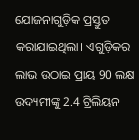ଯୋଜନାଗୁଡ଼ିକ ପ୍ରସ୍ତୁତ କରାଯାଇଥିଲା। ଏଗୁଡ଼ିକର ଲାଭ ଉଠାଇ ପ୍ରାୟ 90 ଲକ୍ଷ ଉଦ୍ୟମୀଙ୍କୁ 2.4 ଟ୍ରିଲିୟନ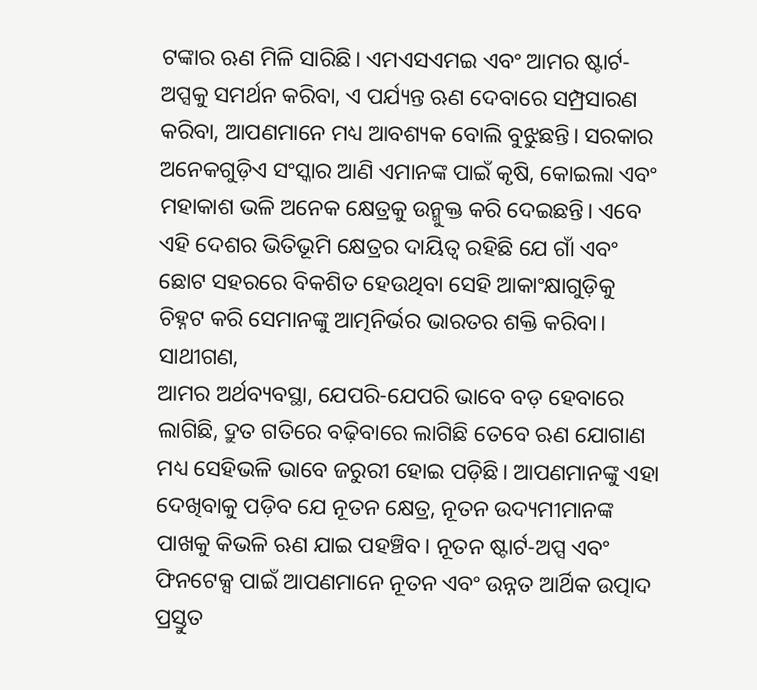ଟଙ୍କାର ଋଣ ମିଳି ସାରିଛି। ଏମଏସଏମଇ ଏବଂ ଆମର ଷ୍ଟାର୍ଟ-ଅପ୍ସକୁ ସମର୍ଥନ କରିବା, ଏ ପର୍ଯ୍ୟନ୍ତ ଋଣ ଦେବାରେ ସମ୍ପ୍ରସାରଣ କରିବା, ଆପଣମାନେ ମଧ୍ୟ ଆବଶ୍ୟକ ବୋଲି ବୁଝୁଛନ୍ତି। ସରକାର ଅନେକଗୁଡ଼ିଏ ସଂସ୍କାର ଆଣି ଏମାନଙ୍କ ପାଇଁ କୃଷି, କୋଇଲା ଏବଂ ମହାକାଶ ଭଳି ଅନେକ କ୍ଷେତ୍ରକୁ ଉନ୍ମୁକ୍ତ କରି ଦେଇଛନ୍ତି। ଏବେ ଏହି ଦେଶର ଭିତିଭୂମି କ୍ଷେତ୍ରର ଦାୟିତ୍ୱ ରହିଛି ଯେ ଗାଁ ଏବଂ ଛୋଟ ସହରରେ ବିକଶିତ ହେଉଥିବା ସେହି ଆକାଂକ୍ଷାଗୁଡ଼ିକୁ ଚିହ୍ନଟ କରି ସେମାନଙ୍କୁ ଆତ୍ମନିର୍ଭର ଭାରତର ଶକ୍ତି କରିବା।
ସାଥୀଗଣ,
ଆମର ଅର୍ଥବ୍ୟବସ୍ଥା, ଯେପରି-ଯେପରି ଭାବେ ବଡ଼ ହେବାରେ ଲାଗିଛି, ଦ୍ରୁତ ଗତିରେ ବଢ଼ିବାରେ ଲାଗିଛି ତେବେ ଋଣ ଯୋଗାଣ ମଧ୍ୟ ସେହିଭଳି ଭାବେ ଜରୁରୀ ହୋଇ ପଡ଼ିଛି। ଆପଣମାନଙ୍କୁ ଏହା ଦେଖିବାକୁ ପଡ଼ିବ ଯେ ନୂତନ କ୍ଷେତ୍ର, ନୂତନ ଉଦ୍ୟମୀମାନଙ୍କ ପାଖକୁ କିଭଳି ଋଣ ଯାଇ ପହଞ୍ଚିବ। ନୂତନ ଷ୍ଟାର୍ଟ-ଅପ୍ସ ଏବଂ ଫିନଟେକ୍ସ ପାଇଁ ଆପଣମାନେ ନୂତନ ଏବଂ ଉନ୍ନତ ଆର୍ଥିକ ଉତ୍ପାଦ ପ୍ରସ୍ତୁତ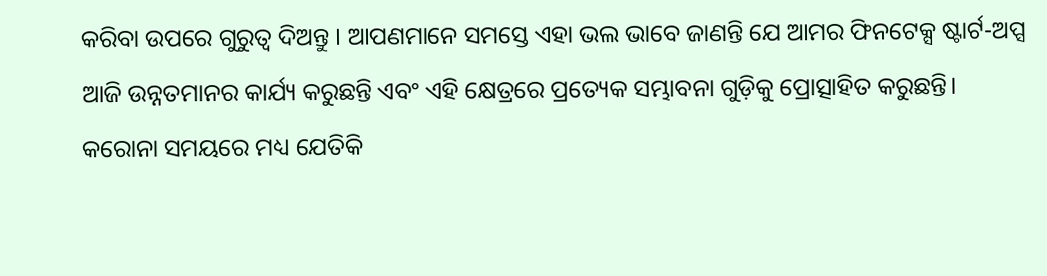କରିବା ଉପରେ ଗୁରୁତ୍ୱ ଦିଅନ୍ତୁ । ଆପଣମାନେ ସମସ୍ତେ ଏହା ଭଲ ଭାବେ ଜାଣନ୍ତି ଯେ ଆମର ଫିନଟେକ୍ସ ଷ୍ଟାର୍ଟ-ଅପ୍ସ ଆଜି ଉନ୍ନତମାନର କାର୍ଯ୍ୟ କରୁଛନ୍ତି ଏବଂ ଏହି କ୍ଷେତ୍ରରେ ପ୍ରତ୍ୟେକ ସମ୍ଭାବନା ଗୁଡ଼ିକୁ ପ୍ରୋତ୍ସାହିତ କରୁଛନ୍ତି। କରୋନା ସମୟରେ ମଧ୍ୟ ଯେତିକି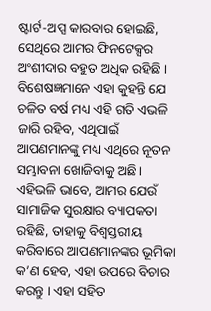ଷ୍ଟାର୍ଟ-ଅପ୍ସ କାରବାର ହୋଇଛି, ସେଥିରେ ଆମର ଫିନଟେକ୍ସର ଅଂଶୀଦାର ବହୁତ ଅଧିକ ରହିଛି । ବିଶେଷଜ୍ଞମାନେ ଏହା କୁହନ୍ତି ଯେ ଚଳିତ ବର୍ଷ ମଧ୍ୟ ଏହି ଗତି ଏଭଳି ଜାରି ରହିବ, ଏଥିପାଇଁ ଆପଣମାନଙ୍କୁ ମଧ୍ୟ ଏଥିରେ ନୂତନ ସମ୍ଭାବନା ଖୋଜିବାକୁ ଅଛି। ଏହିଭଳି ଭାବେ, ଆମର ଯେଉଁ ସାମାଜିକ ସୁରକ୍ଷାର ବ୍ୟାପକତା ରହିଛି, ତାହାକୁ ବିଶ୍ୱସ୍ତରୀୟ କରିବାରେ ଆପଣମାନଙ୍କର ଭୂମିକା କ’ଣ ହେବ, ଏହା ଉପରେ ବିଚାର କରନ୍ତୁ । ଏହା ସହିତ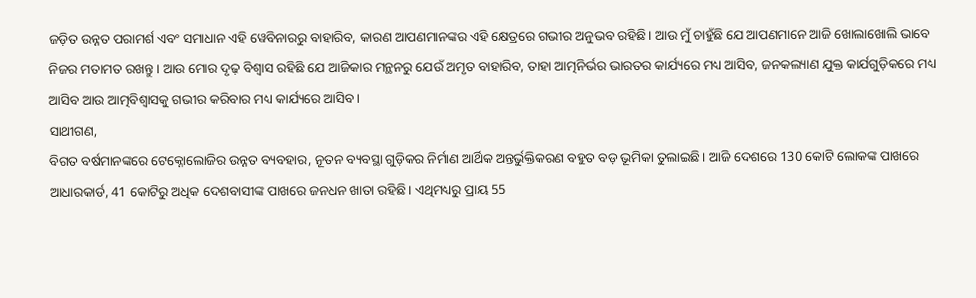ଜଡ଼ିତ ଉନ୍ନତ ପରାମର୍ଶ ଏବଂ ସମାଧାନ ଏହି ୱେବିନାରରୁ ବାହାରିବ, କାରଣ ଆପଣମାନଙ୍କର ଏହି କ୍ଷେତ୍ରରେ ଗଭୀର ଅନୁଭବ ରହିଛି। ଆଉ ମୁଁ ଚାହୁଁଛି ଯେ ଆପଣମାନେ ଆଜି ଖୋଲାଖୋଲି ଭାବେ ନିଜର ମତାମତ ରଖନ୍ତୁ। ଆଉ ମୋର ଦୃଢ଼ ବିଶ୍ୱାସ ରହିଛି ଯେ ଆଜିକାର ମନ୍ଥନରୁ ଯେଉଁ ଅମୃତ ବାହାରିବ, ତାହା ଆତ୍ମନିର୍ଭର ଭାରତର କାର୍ଯ୍ୟରେ ମଧ୍ୟ ଆସିବ, ଜନକଲ୍ୟାଣ ଯୁକ୍ତ କାର୍ଯଗୁଡ଼ିକରେ ମଧ୍ୟ ଆସିବ ଆଉ ଆତ୍ମବିଶ୍ୱାସକୁ ଗଭୀର କରିବାର ମଧ୍ୟ କାର୍ଯ୍ୟରେ ଆସିବ।
ସାଥୀଗଣ,
ବିଗତ ବର୍ଷମାନଙ୍କରେ ଟେକ୍ନୋଲୋଜିର ଉନ୍ନତ ବ୍ୟବହାର, ନୂତନ ବ୍ୟବସ୍ଥା ଗୁଡ଼ିକର ନିର୍ମାଣ ଆର୍ଥିକ ଅନ୍ତର୍ଭୁକ୍ତିକରଣ ବହୁତ ବଡ଼ ଭୂମିକା ତୁଲାଇଛି। ଆଜି ଦେଶରେ 130 କୋଟି ଲୋକଙ୍କ ପାଖରେ ଆଧାରକାର୍ଡ, 41 କୋଟିରୁ ଅଧିକ ଦେଶବାସୀଙ୍କ ପାଖରେ ଜନଧନ ଖାତା ରହିଛି। ଏଥିମଧ୍ୟରୁ ପ୍ରାୟ 55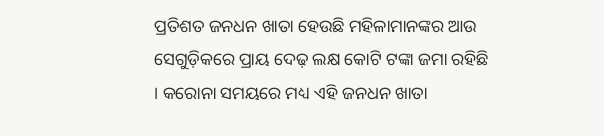ପ୍ରତିଶତ ଜନଧନ ଖାତା ହେଉଛି ମହିଳାମାନଙ୍କର ଆଉ ସେଗୁଡ଼ିକରେ ପ୍ରାୟ ଦେଢ଼ ଲକ୍ଷ କୋଟି ଟଙ୍କା ଜମା ରହିଛି । କରୋନା ସମୟରେ ମଧ୍ୟ ଏହି ଜନଧନ ଖାତା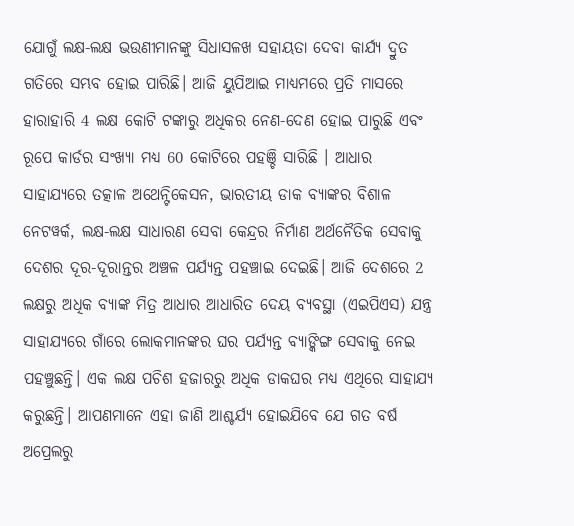ଯୋଗୁଁ ଲକ୍ଷ-ଲକ୍ଷ ଭଉଣୀମାନଙ୍କୁ ସିଧାସଳଖ ସହାୟତା ଦେବା କାର୍ଯ୍ୟ ଦ୍ରୁତ ଗତିରେ ସମ୍ଭବ ହୋଇ ପାରିଛି। ଆଜି ୟୁପିଆଇ ମାଧ୍ୟମରେ ପ୍ରତି ମାସରେ ହାରାହାରି 4 ଲକ୍ଷ କୋଟି ଟଙ୍କାରୁ ଅଧିକର ନେଣ-ଦେଣ ହୋଇ ପାରୁଛି ଏବଂ ରୂପେ କାର୍ଡର ସଂଖ୍ୟା ମଧ୍ୟ 60 କୋଟିରେ ପହଞ୍ଚି ସାରିଛି । ଆଧାର ସାହାଯ୍ୟରେ ତତ୍କାଳ ଅଥେନ୍ଟିକେସନ, ଭାରତୀୟ ଡାକ ବ୍ୟାଙ୍କର ବିଶାଳ ନେଟୱର୍କ, ଲକ୍ଷ-ଲକ୍ଷ ସାଧାରଣ ସେବା କେନ୍ଦ୍ରର ନିର୍ମାଣ ଅର୍ଥନୈତିକ ସେବାକୁ ଦେଶର ଦୂର-ଦୂରାନ୍ତର ଅଞ୍ଚଳ ପର୍ଯ୍ୟନ୍ତ ପହଞ୍ଚାଇ ଦେଇଛି। ଆଜି ଦେଶରେ 2 ଲକ୍ଷରୁ ଅଧିକ ବ୍ୟାଙ୍କ ମିତ୍ର ଆଧାର ଆଧାରିତ ଦେୟ ବ୍ୟବସ୍ଥା (ଏଇପିଏସ) ଯନ୍ତ୍ର ସାହାଯ୍ୟରେ ଗାଁରେ ଲୋକମାନଙ୍କର ଘର ପର୍ଯ୍ୟନ୍ତ ବ୍ୟାଙ୍କିଙ୍ଗ ସେବାକୁ ନେଇ ପହଞ୍ଚୁଛନ୍ତି। ଏକ ଲକ୍ଷ ପଚିଶ ହଜାରରୁ ଅଧିକ ଡାକଘର ମଧ୍ୟ ଏଥିରେ ସାହାଯ୍ୟ କରୁଛନ୍ତି। ଆପଣମାନେ ଏହା ଜାଣି ଆଶ୍ଚର୍ଯ୍ୟ ହୋଇଯିବେ ଯେ ଗତ ବର୍ଷ ଅପ୍ରେଲରୁ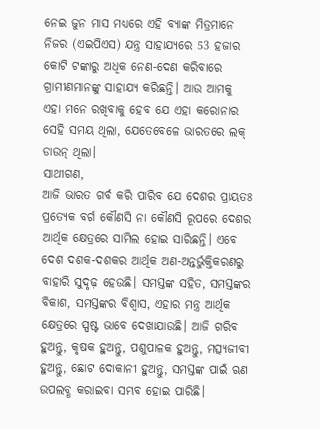ନେଇ ଜୁନ ମାସ ମଧ୍ୟରେ ଏହି ବ୍ୟାଙ୍କ ମିତ୍ରମାନେ ନିଜର (ଏଇପିଏସ) ଯନ୍ତ୍ର ସାହାଯ୍ୟରେ 53 ହଜାର କୋଟି ଟଙ୍କାରୁ ଅଧିକ ନେଣ-ଦେଣ କରିବାରେ ଗ୍ରାମୀଣମାନଙ୍କୁ ସାହାଯ୍ୟ କରିଛନ୍ତି। ଆଉ ଆମକୁ ଏହା ମନେ ରଖିବାକୁ ହେବ ଯେ ଏହା କରୋନାର ସେହି ସମୟ ଥିଲା, ଯେତେବେଳେ ଭାରତରେ ଲକ୍ ଡାଉନ୍ ଥିଲା।
ସାଥୀଗଣ,
ଆଜି ଭାରତ ଗର୍ବ କରି ପାରିବ ଯେ ଦେଶର ପ୍ରାୟତଃ ପ୍ରତ୍ୟେକ ବର୍ଗ କୌଣସି ନା କୌଣସି ରୂପରେ ଦେଶର ଆର୍ଥିକ କ୍ଷେତ୍ରରେ ସାମିଲ ହୋଇ ସାରିଛନ୍ତି। ଏବେ ଦେଶ ଦଶକ-ଦଶକର ଆର୍ଥିକ ଅଣ-ଅନ୍ତର୍ଭୁକ୍ତିକରଣରୁ ବାହାରି ସୁଦୃଢ଼ ହେଉଛି। ସମସ୍ତଙ୍କ ସହିତ, ସମସ୍ତଙ୍କର ବିକାଶ, ସମସ୍ତଙ୍କର ବିଶ୍ୱାସ, ଏହାର ମନ୍ତ୍ର ଆର୍ଥିକ କ୍ଷେତ୍ରରେ ସ୍ପଷ୍ଟ ଭାବେ ଦେଖାଯାଉଛି। ଆଜି ଗରିବ ହୁଅନ୍ତୁ, କୃଷକ ହୁଅନ୍ତୁ, ପଶୁପାଳକ ହୁଅନ୍ତୁ, ମତ୍ସ୍ୟଜୀବୀ ହୁଅନ୍ତୁ, ଛୋଟ ଦୋକାନୀ ହୁଅନ୍ତୁ, ସମସ୍ତଙ୍କ ପାଇଁ ଋଣ ଉପଲବ୍ଧ କରାଇବା ସମ୍ଭବ ହୋଇ ପାରିଛି।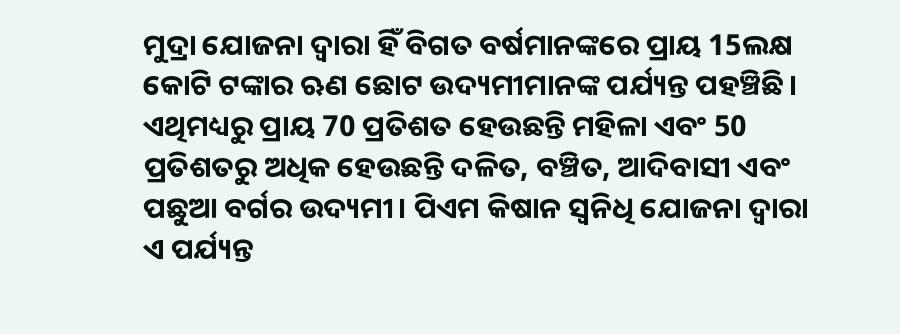ମୁଦ୍ରା ଯୋଜନା ଦ୍ୱାରା ହିଁ ବିଗତ ବର୍ଷମାନଙ୍କରେ ପ୍ରାୟ 15ଲକ୍ଷ କୋଟି ଟଙ୍କାର ଋଣ ଛୋଟ ଉଦ୍ୟମୀମାନଙ୍କ ପର୍ଯ୍ୟନ୍ତ ପହଞ୍ଚିଛି। ଏଥିମଧ୍ୟରୁ ପ୍ରାୟ 70 ପ୍ରତିଶତ ହେଉଛନ୍ତି ମହିଳା ଏବଂ 50 ପ୍ରତିଶତରୁ ଅଧିକ ହେଉଛନ୍ତି ଦଳିତ, ବଞ୍ଚିତ, ଆଦିବାସୀ ଏବଂ ପଛୁଆ ବର୍ଗର ଉଦ୍ୟମୀ। ପିଏମ କିଷାନ ସ୍ୱନିଧି ଯୋଜନା ଦ୍ୱାରା ଏ ପର୍ଯ୍ୟନ୍ତ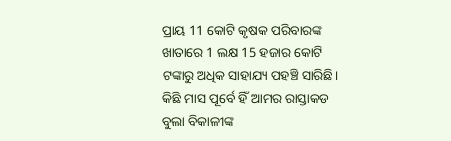ପ୍ରାୟ 11 କୋଟି କୃଷକ ପରିବାରଙ୍କ ଖାତାରେ 1 ଲକ୍ଷ 15 ହଜାର କୋଟି ଟଙ୍କାରୁ ଅଧିକ ସାହାଯ୍ୟ ପହଞ୍ଚି ସାରିଛି। କିଛି ମାସ ପୂର୍ବେ ହିଁ ଆମର ରାସ୍ତାକଡ ବୁଲା ବିକାଳୀଙ୍କ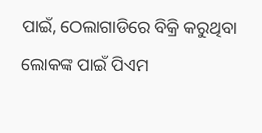ପାଇଁ, ଠେଲାଗାଡିରେ ବିକ୍ରି କରୁଥିବା ଲୋକଙ୍କ ପାଇଁ ପିଏମ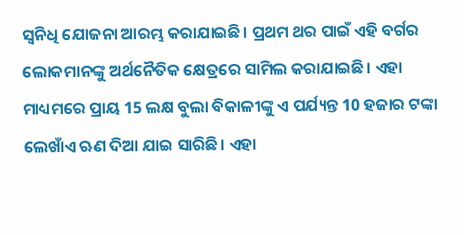ସ୍ୱନିଧି ଯୋଜନା ଆରମ୍ଭ କରାଯାଇଛି। ପ୍ରଥମ ଥର ପାଇଁ ଏହି ବର୍ଗର ଲୋକମାନଙ୍କୁ ଅର୍ଥନୈତିକ କ୍ଷେତ୍ରରେ ସାମିଲ କରାଯାଇଛି। ଏହା ମାଧ୍ୟମରେ ପ୍ରାୟ 15 ଲକ୍ଷ ବୁଲା ବିକାଳୀଙ୍କୁ ଏ ପର୍ଯ୍ୟନ୍ତ 10 ହଜାର ଟଙ୍କା ଲେଖାଁଏ ଋଣ ଦିଆ ଯାଇ ସାରିଛି। ଏହା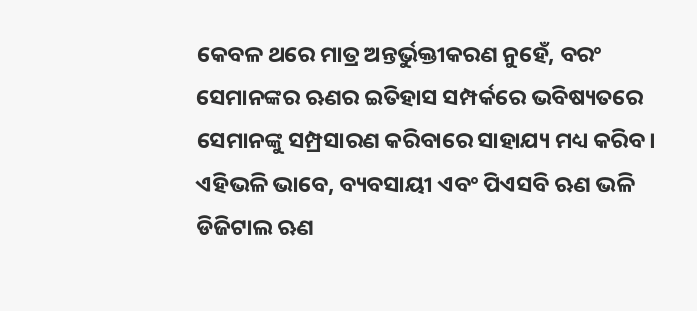କେବଳ ଥରେ ମାତ୍ର ଅନ୍ତର୍ଭୁକ୍ତୀକରଣ ନୁହେଁ, ବରଂ ସେମାନଙ୍କର ଋଣର ଇତିହାସ ସମ୍ପର୍କରେ ଭବିଷ୍ୟତରେ ସେମାନଙ୍କୁ ସମ୍ପ୍ରସାରଣ କରିବାରେ ସାହାଯ୍ୟ ମଧ୍ୟ କରିବ। ଏହିଭଳି ଭାବେ, ବ୍ୟବସାୟୀ ଏବଂ ପିଏସବି ଋଣ ଭଳି ଡିଜିଟାଲ ଋଣ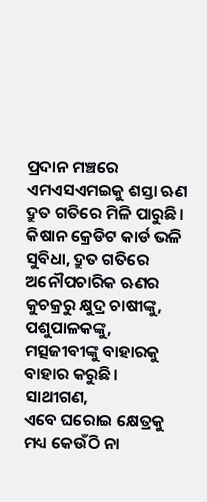ପ୍ରଦାନ ମଞ୍ଚରେ ଏମଏସଏମଇକୁ ଶସ୍ତା ଋଣ ଦ୍ରୁତ ଗତିରେ ମିଳି ପାରୁଛି। କିଷାନ କ୍ରେଡିଟ କାର୍ଡ ଭଳି ସୁବିଧା, ଦ୍ରୁତ ଗତିରେ ଅନୌପଚାରିକ ଋଣର କୁଚକ୍ରରୁ କ୍ଷୁଦ୍ର ଚାଷୀଙ୍କୁ, ପଶୁପାଳକଙ୍କୁ, ମତ୍ସଜୀବୀଙ୍କୁ ବାହାରକୁ ବାହାର କରୁଛି।
ସାଥୀଗଣ,
ଏବେ ଘରୋଇ କ୍ଷେତ୍ରକୁ ମଧ୍ୟ କେଉଁଠି ନା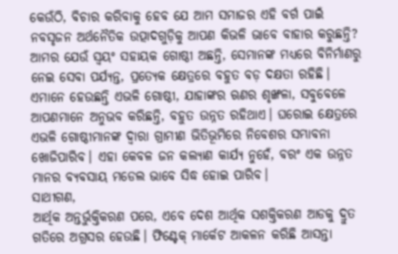କେଉଁଠି, ବିଚାର କରିବାକୁ ହେବ ଯେ ଆମ ସମାଜର ଏହି ବର୍ଗ ପାଇଁ ନବସୃଜନ ଅର୍ଥନୈତିକ ଉତ୍ପାଦଗୁଡ଼ିକୁ ଆପଣ କିଭଳି ଭାବେ ବାହାର କରୁଛନ୍ତି? ଆମର ଯେଉଁ ସ୍ୱୟଂ ସହାୟକ ଗୋଷ୍ଠୀ ଅଛନ୍ତି, ସେମାନଙ୍କ ମଧ୍ୟରେ ବିନିର୍ମାଣରୁ ନେଇ ସେବା ପର୍ଯ୍ୟନ୍ତ, ପ୍ରତ୍ୟେକ କ୍ଷେତ୍ରରେ ବହୁତ ବଡ଼ ଦକ୍ଷତା ରହିଛି। ଏମାନେ ହେଉଛନ୍ତି ଏଭଳି ଗୋଷ୍ଠୀ, ଯାହାଙ୍କର ଋଣର ଶୃଙ୍ଖଳା, ସବୁବେଳେ ଆପଣମାନେ ଅନୁଭବ କରିଛନ୍ତି, ବହୁତ ଉନ୍ନତ ରହିଥାଏ। ଘରୋଇ କ୍ଷେତ୍ରରେ ଏଭଳି ଗୋଷ୍ଠୀମାନଙ୍କ ଦ୍ୱାରା ଗ୍ରାମୀଣ ଭିତିଭୂମିରେ ନିବେଶର ସମ୍ଭାବନା ଖୋଜିପାରିବ। ଏହା କେବଳ ଜନ କଲ୍ୟାଣ କାର୍ଯ୍ୟ ନୁହେଁ, ବରଂ ଏକ ଉନ୍ନତ ମାନର ବ୍ୟବସାୟ ମଡେଲ ଭାବେ ସିଦ୍ଧ ହୋଇ ପାରିବ।
ସାଥୀଗଣ,
ଆର୍ଥିକ ଅନ୍ତର୍ଭୁକ୍ତିକରଣ ପରେ, ଏବେ ଦେଶ ଆର୍ଥିକ ସଶକ୍ତିକରଣ ଆଡକୁ ଦ୍ରୁତ ଗତିରେ ଅଗ୍ରସର ହେଉଛି। ଫିଣ୍ଟେକ୍ ମାର୍କେଟ ଆକଳନ କରିଛି ଆସନ୍ତା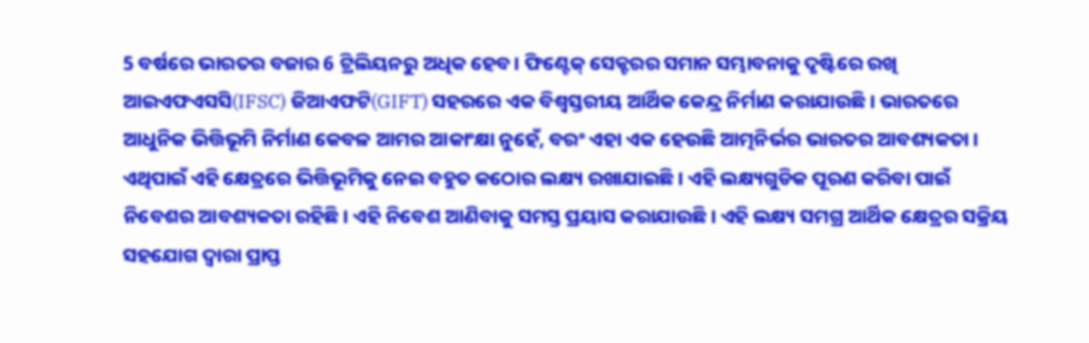5 ବର୍ଷରେ ଭାରତର ବଜାର 6 ଟ୍ରିଲିୟନରୁ ଅଧିକ ହେବ। ଫିଣ୍ଟେକ୍ ସେକ୍ଟରର ସମାନ ସମ୍ଭାବନାକୁ ଦୃଷ୍ଟିରେ ରଖି ଆଇଏଫଏସସି(IFSC) ଜିଆଏଫଟି(GIFT) ସହରରେ ଏକ ବିଶ୍ବସ୍ତରୀୟ ଆର୍ଥିକ କେନ୍ଦ୍ର ନିର୍ମାଣ କରାଯାଉଛି । ଭାରତରେ ଆଧୁନିକ ଭିତ୍ତିଭୂମି ନିର୍ମାଣ କେବଳ ଆମର ଆକାଂକ୍ଷା ନୁହେଁ, ବରଂ ଏହା ଏକ ହେଉଛି ଆତ୍ମନିର୍ଭର ଭାରତର ଆବଶ୍ୟକତା । ଏଥିପାଇଁ ଏହି କ୍ଷେତ୍ରରେ ଭିତ୍ତିଭୂମିକୁ ନେଇ ବହୁତ କଠୋର ଲକ୍ଷ୍ୟ ରଖାଯାଇଛି । ଏହି ଲକ୍ଷ୍ୟଗୁଡିକ ପୂରଣ କରିବା ପାଇଁ ନିବେଶର ଆବଶ୍ୟକତା ରହିଛି। ଏହି ନିବେଶ ଆଣିବାକୁ ସମସ୍ତ ପ୍ରୟାସ କରାଯାଉଛି। ଏହି ଲକ୍ଷ୍ୟ ସମଗ୍ର ଆର୍ଥିକ କ୍ଷେତ୍ରର ସକ୍ରିୟ ସହଯୋଗ ଦ୍ବାରା ପ୍ରାପ୍ତ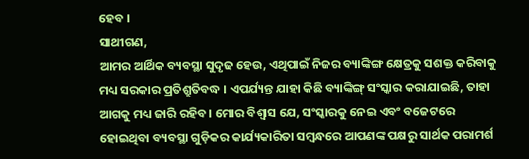ହେବ ।
ସାଥୀଗଣ,
ଆମର ଆର୍ଥିକ ବ୍ୟବସ୍ଥା ସୁଦୃଢ ହେଉ, ଏଥିପାଇଁ ନିଜର ବ୍ୟାଙ୍କିଙ୍ଗ କ୍ଷେତ୍ରକୁ ସଶକ୍ତ କରିବାକୁ ମଧ୍ୟ ସରକାର ପ୍ରତିଶ୍ରୁତିବଦ୍ଧ । ଏପର୍ଯ୍ୟନ୍ତ ଯାହା କିଛି ବ୍ୟାଙ୍କିଙ୍ଗ୍ ସଂସ୍କାର କରାଯାଇଛି, ତାହା ଆଗକୁ ମଧ୍ୟ ଜାରି ରହିବ। ମୋର ବିଶ୍ବାସ ଯେ, ସଂସ୍କାରକୁ ନେଇ ଏବଂ ବଜେଟରେ ହୋଇଥିବା ବ୍ୟବସ୍ଥା ଗୁଡ଼ିକର କାର୍ଯ୍ୟକାରିତା ସମ୍ବନ୍ଧରେ ଆପଣଙ୍କ ପକ୍ଷରୁ ସାର୍ଥକ ପରାମର୍ଶ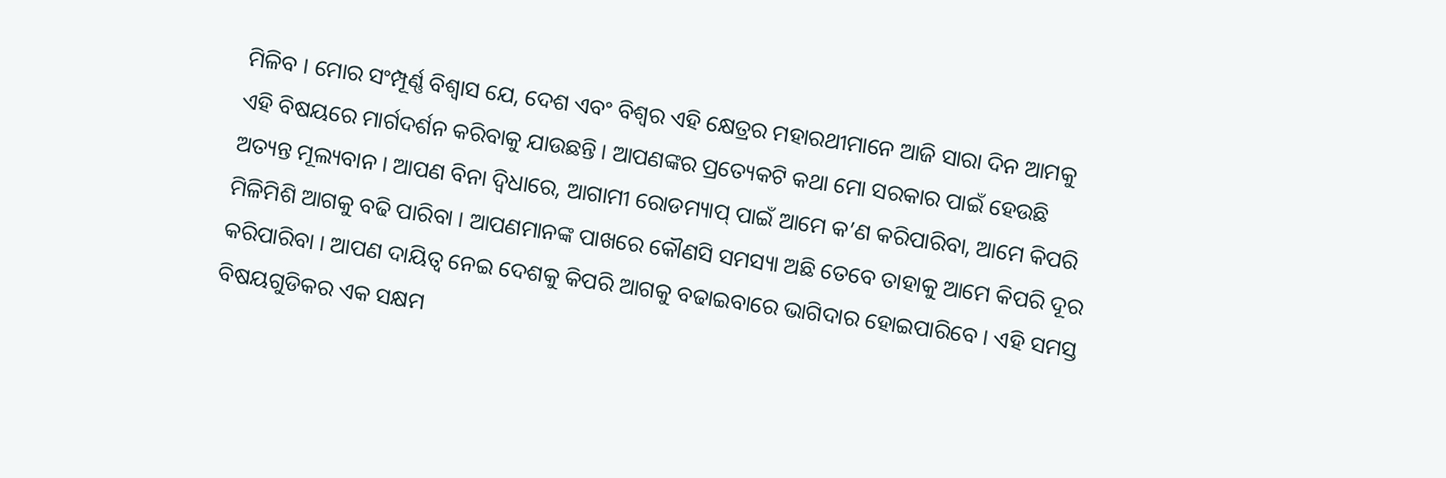ମିଳିବ । ମୋର ସଂମ୍ପୂର୍ଣ୍ଣ ବିଶ୍ବାସ ଯେ, ଦେଶ ଏବଂ ବିଶ୍ବର ଏହି କ୍ଷେତ୍ରର ମହାରଥୀମାନେ ଆଜି ସାରା ଦିନ ଆମକୁ ଏହି ବିଷୟରେ ମାର୍ଗଦର୍ଶନ କରିବାକୁ ଯାଉଛନ୍ତି । ଆପଣଙ୍କର ପ୍ରତ୍ୟେକଟି କଥା ମୋ ସରକାର ପାଇଁ ହେଉଛି ଅତ୍ୟନ୍ତ ମୂଲ୍ୟବାନ । ଆପଣ ବିନା ଦ୍ୱିଧାରେ, ଆଗାମୀ ରୋଡମ୍ୟାପ୍ ପାଇଁ ଆମେ କ’ଣ କରିପାରିବା, ଆମେ କିପରି ମିଳିମିଶି ଆଗକୁ ବଢି ପାରିବା । ଆପଣମାନଙ୍କ ପାଖରେ କୌଣସି ସମସ୍ୟା ଅଛି ତେବେ ତାହାକୁ ଆମେ କିପରି ଦୂର କରିପାରିବା । ଆପଣ ଦାୟିତ୍ବ ନେଇ ଦେଶକୁ କିପରି ଆଗକୁ ବଢାଇବାରେ ଭାଗିଦାର ହୋଇପାରିବେ । ଏହି ସମସ୍ତ ବିଷୟଗୁଡିକର ଏକ ସକ୍ଷମ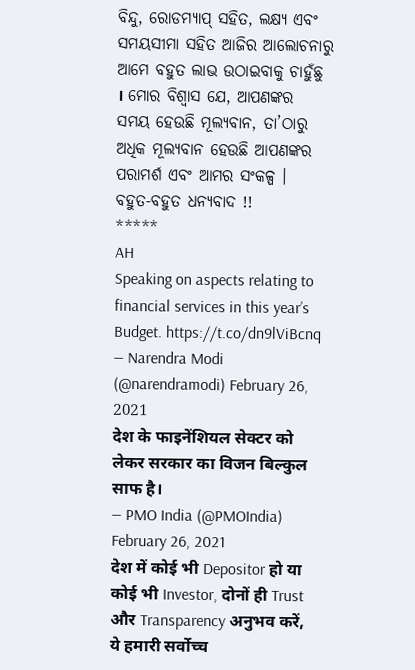ବିନ୍ଦୁ, ରୋଡମ୍ୟାପ୍ ସହିତ, ଲକ୍ଷ୍ୟ ଏବଂ ସମୟସୀମା ସହିତ ଆଜିର ଆଲୋଚନାରୁ ଆମେ ବହୁତ ଲାଭ ଉଠାଇବାକୁ ଚାହୁଁଛୁ । ମୋର ବିଶ୍ୱାସ ଯେ, ଆପଣଙ୍କର ସମୟ ହେଉଛି ମୂଲ୍ୟବାନ, ତା’ଠାରୁ ଅଧିକ ମୂଲ୍ୟବାନ ହେଉଛି ଆପଣଙ୍କର ପରାମର୍ଶ ଏବଂ ଆମର ସଂକଳ୍ପ ।
ବହୁତ-ବହୁତ ଧନ୍ୟବାଦ !!
*****
AH
Speaking on aspects relating to financial services in this year’s Budget. https://t.co/dn9lViBcnq
— Narendra Modi (@narendramodi) February 26, 2021
देश के फाइनेंशियल सेक्टर को लेकर सरकार का विजन बिल्कुल साफ है।
— PMO India (@PMOIndia) February 26, 2021
देश में कोई भी Depositor हो या कोई भी Investor, दोनों ही Trust और Transparency अनुभव करें, ये हमारी सर्वोच्च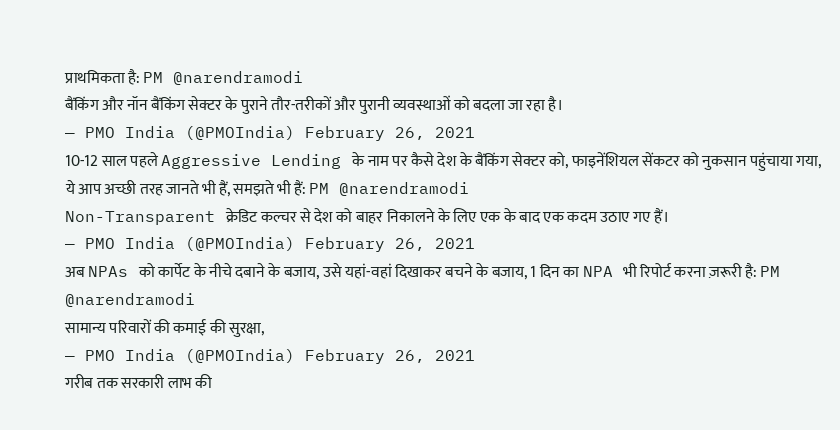प्राथमिकता है: PM @narendramodi
बैंकिंग और नॉन बैंकिंग सेक्टर के पुराने तौर-तरीकों और पुरानी व्यवस्थाओं को बदला जा रहा है।
— PMO India (@PMOIndia) February 26, 2021
10-12 साल पहले Aggressive Lending के नाम पर कैसे देश के बैंकिंग सेक्टर को, फाइनेंशियल सेंकटर को नुकसान पहुंचाया गया, ये आप अच्छी तरह जानते भी हैं, समझते भी हैं: PM @narendramodi
Non-Transparent क्रेडिट कल्चर से देश को बाहर निकालने के लिए एक के बाद एक कदम उठाए गए हैं।
— PMO India (@PMOIndia) February 26, 2021
अब NPAs को कार्पेट के नीचे दबाने के बजाय, उसे यहां-वहां दिखाकर बचने के बजाय, 1 दिन का NPA भी रिपोर्ट करना ज़रूरी है: PM @narendramodi
सामान्य परिवारों की कमाई की सुरक्षा,
— PMO India (@PMOIndia) February 26, 2021
गरीब तक सरकारी लाभ की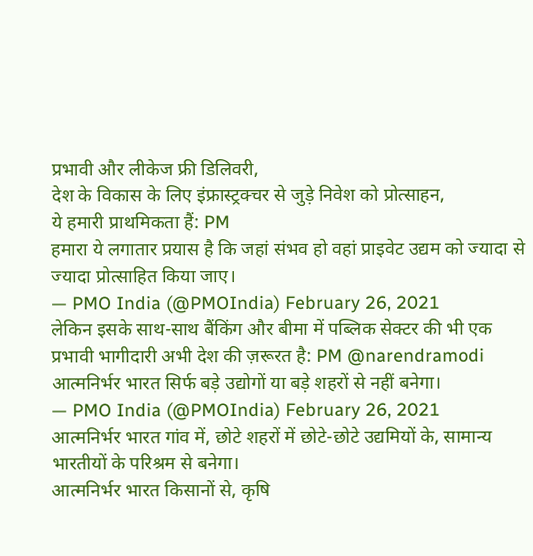प्रभावी और लीकेज फ्री डिलिवरी,
देश के विकास के लिए इंफ्रास्ट्रक्चर से जुड़े निवेश को प्रोत्साहन,
ये हमारी प्राथमिकता हैं: PM
हमारा ये लगातार प्रयास है कि जहां संभव हो वहां प्राइवेट उद्यम को ज्यादा से ज्यादा प्रोत्साहित किया जाए।
— PMO India (@PMOIndia) February 26, 2021
लेकिन इसके साथ-साथ बैंकिंग और बीमा में पब्लिक सेक्टर की भी एक प्रभावी भागीदारी अभी देश की ज़रूरत है: PM @narendramodi
आत्मनिर्भर भारत सिर्फ बड़े उद्योगों या बड़े शहरों से नहीं बनेगा।
— PMO India (@PMOIndia) February 26, 2021
आत्मनिर्भर भारत गांव में, छोटे शहरों में छोटे-छोटे उद्यमियों के, सामान्य भारतीयों के परिश्रम से बनेगा।
आत्मनिर्भर भारत किसानों से, कृषि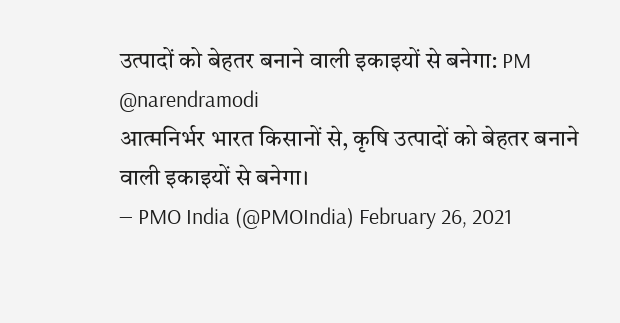उत्पादों को बेहतर बनाने वाली इकाइयों से बनेगा: PM @narendramodi
आत्मनिर्भर भारत किसानों से, कृषि उत्पादों को बेहतर बनाने वाली इकाइयों से बनेगा।
— PMO India (@PMOIndia) February 26, 2021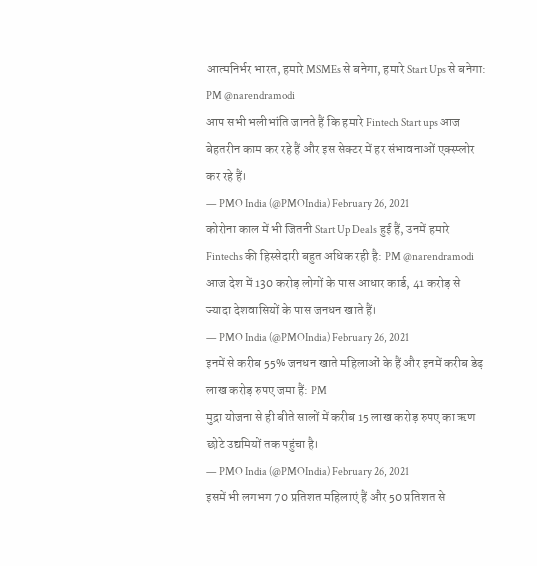आत्मनिर्भर भारत, हमारे MSMEs से बनेगा, हमारे Start Ups से बनेगा: PM @narendramodi
आप सभी भलीभांति जानते हैं कि हमारे Fintech Start ups आज बेहतरीन काम कर रहे हैं और इस सेक्टर में हर संभावनाओं एक्स्प्लोर कर रहे हैं।
— PMO India (@PMOIndia) February 26, 2021
कोरोना काल में भी जितनी Start Up Deals हुई हैं, उनमें हमारे Fintechs की हिस्सेदारी बहुत अधिक रही है: PM @narendramodi
आज देश में 130 करोड़ लोगों के पास आधार कार्ड, 41 करोड़ से ज्यादा देशवासियों के पास जनधन खाते हैं।
— PMO India (@PMOIndia) February 26, 2021
इनमें से करीब 55% जनधन खाते महिलाओं के हैं और इनमें करीब डेढ़ लाख करोड़ रुपए जमा हैं: PM
मुद्रा योजना से ही बीते सालों में करीब 15 लाख करोड़ रुपए का ऋण छोटे उद्यमियों तक पहुंचा है।
— PMO India (@PMOIndia) February 26, 2021
इसमें भी लगभग 70 प्रतिशत महिलाएं हैं और 50 प्रतिशत से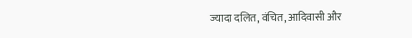ज्यादा दलित, वंचित, आदिवासी और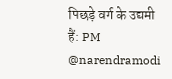पिछड़े वर्ग के उद्यमी हैं: PM @narendramodi